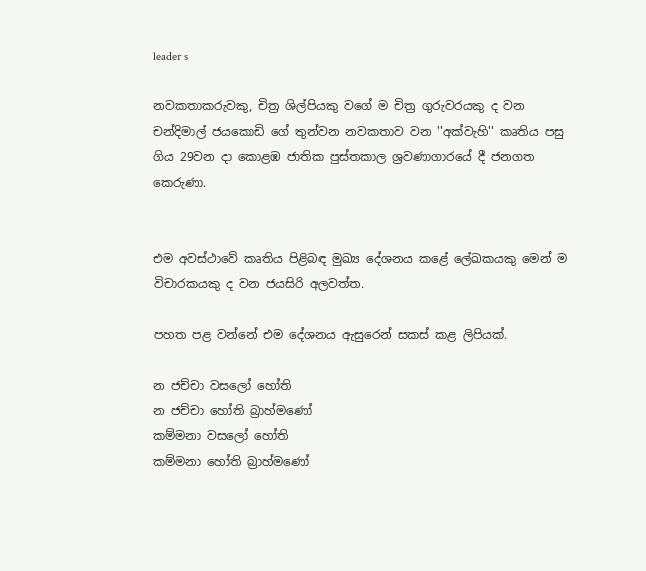leader s

නවකතාකරුවකු, චිත්‍ර ශිල්පියකු වගේ ම චිත්‍ර ගුරුවරයකු ද වන චන්දිමාල් ජයකොඩි ගේ තුන්වන නවකතාව වන ''අක්වැහි'' කෘතිය පසු ගිය 29වන දා කොළඹ ජාතික පුස්තකාල ශ්‍රවණාගාරයේ දී ජනගත කෙරුණා.


එම අවස්ථාවේ කෘතිය පිළිබඳ මුඛ්‍ය දේශනය කළේ ලේඛකයකු මෙන් ම විචාරකයකු ද වන ජයසිරි අලවත්ත.

පහත පළ වන්නේ එම දේශනය ඇසුරෙන් සකස් කළ ලිපියක්.

න ජච්චා වසලෝ හෝති
න ජච්චා හෝති බ්‍රාහ්මණෝ
කම්මනා වසලෝ හෝති
කම්මනා හෝති බ්‍රාහ්මණෝ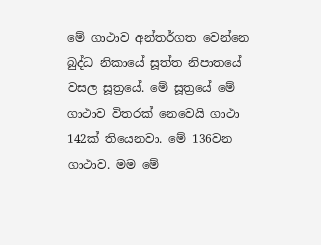මේ ගාථාව අන්තර්ගත වෙන්නෙ බුද්ධ නිකායේ සූත්ත නිපාතයේ වසල සූත්‍රයේ. මේ සූත්‍රයේ මේ ගාථාව විතරක් නෙවෙයි ගාථා 142ක් තියෙනවා. මේ 136වන ගාථාව. මම මේ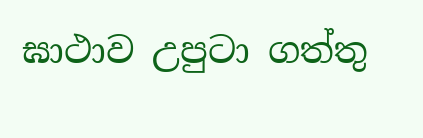ඝාථාව උපුටා ගත්තු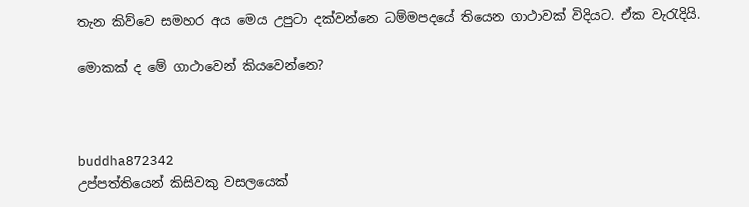තැන කිව්වෙ සමහර අය මෙය උපුටා දක්වන්නෙ ධම්මපදයේ තියෙන ගාථාවක් විදියට. ඒක වැරැදියි.

මොකක් ද මේ ගාථාවෙන් කියවෙන්නෙ?



buddha872342
උප්පත්තියෙන් කිසිවකු වසලයෙක්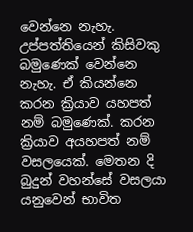වෙන්නෙ නැහැ. උප්පත්තියෙන් කිසිවකු බමුණෙක් වෙන්නෙ නැහැ. ඒ කියන්නෙ කරන ක්‍රියාව යහපත් නම් බමුණෙක්. කරන ක්‍රියාව අයහපත් නම් වසලයෙක්. මෙතන දි බුදුන් වහන්සේ වසලයා යනුවෙන් භාවිත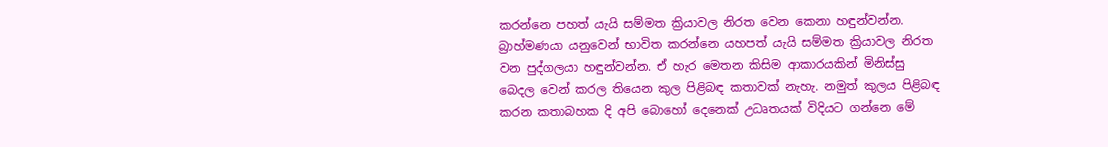කරන්නෙ පහත් යැයි සම්මත ක්‍රියාවල නිරත වෙන කෙනා හඳුන්වන්න. බ්‍රාහ්මණයා යනුවෙන් භාවිත කරන්නෙ යහපත් යැයි සම්මත ක්‍රියාවල නිරත වන පුද්ගලයා හඳුන්වන්න. ඒ හැර මෙතන කිසිම ආකාරයකින් මිනිස්සු බෙදල වෙන් කරල තියෙන කුල පිළිබඳ කතාවක් නැහැ. නමුත් කුලය පිළිබඳ කරන කතාබහක දි අපි බොහෝ දෙනෙක් උධෘතයක් විදියට ගන්නෙ මේ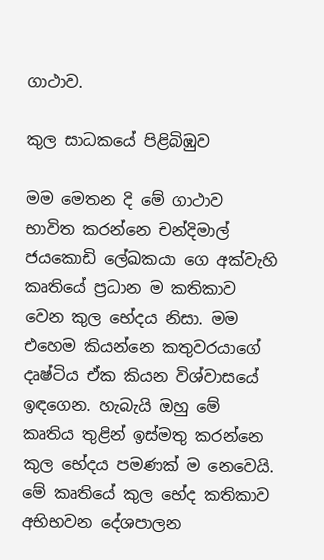ගාථාව.

කුල සාධකයේ පිළිබිඹුව

මම මෙතන දි මේ ගාථාව භාවිත කරන්නෙ චන්දිමාල් ජයකොඩි ලේඛකයා ගෙ අක්වැහි කෘතියේ ප්‍රධාන ම කතිකාව වෙන කුල භේදය නිසා. මම එහෙම කියන්නෙ කතුවරයාගේ දෘෂ්ටිය ඒක කියන විශ්වාසයේ ඉඳගෙන. හැබැයි ඔහු මේ කෘතිය තුළින් ඉස්මතු කරන්නෙ කුල භේදය පමණක් ම නෙවෙයි. මේ කෘතියේ කුල භේද කතිකාව අභිභවන දේශපාලන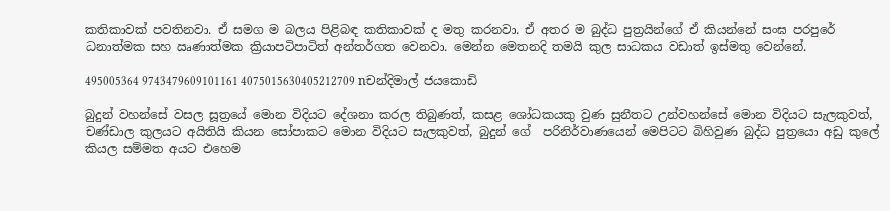කතිකාවක් පවතිනවා. ඒ සමග ම බලය පිළිබඳ කතිකාවක් ද මතු කරනවා. ඒ අතර ම බුද්ධ පුත්‍රයින්ගේ ඒ කියන්නේ සංඝ පරපුරේ ධනාත්මක සහ ඍණාත්මක ක්‍රියාපටිපාටිත් අන්තර්ගත වෙනවා. මෙන්න මෙතනදි තමයි කුල සාධකය වඩාත් ඉස්මතු වෙන්නේ.

495005364 9743479609101161 4075015630405212709 nචන්දිමාල් ජයකොඩි

බුදුන් වහන්සේ වසල සූත්‍රයේ මොන විදියට දේශනා කරල තිබුණත්, කසළ ශෝධකයකු වුණ සුනීතට උන්වහන්සේ මොන විදියට සැලකුවත්, චණ්ඩාල කුලයට අයිතියි කියන සෝපාකට මොන විදියට සැලකුවත්, බුදුන් ගේ  පරිනිර්වාණයෙන් මෙපිටට බිහිවුණ බුද්ධ පුත්‍රයො අඩු කුලේ කියල සම්මත අයට එහෙම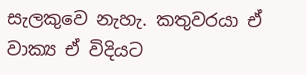සැලකුවෙ නැහැ. කතුවරයා ඒ වාක්‍ය ඒ විදියට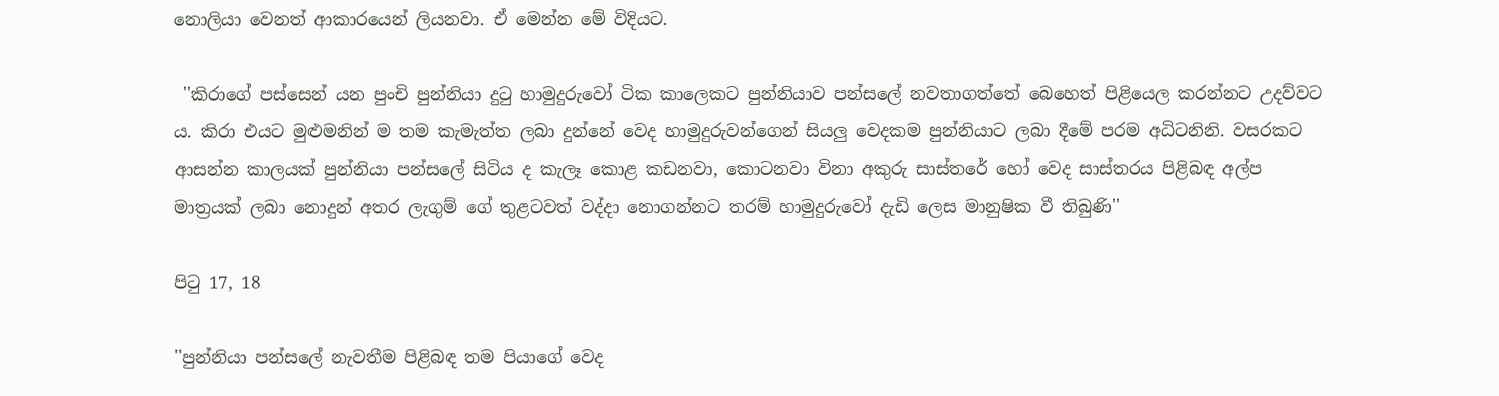නොලියා වෙනත් ආකාරයෙන් ලියනවා. ඒ මෙන්න මේ විදියට.

 ''කිරාගේ පස්සෙන් යන පුංචි පුන්නියා දුටු හාමුදුරුවෝ ටික කාලෙකට පුන්නියාව පන්සලේ නවතාගත්තේ බෙහෙත් පිළියෙල කරන්නට උදව්වට ය. කිරා එයට මුළුමනින් ම තම කැමැත්ත ලබා දුන්නේ වෙද හාමුදුරුවන්ගෙන් සියලු වෙදකම පුන්නියාට ලබා දීමේ පරම අධිටනිනි. වසරකට ආසන්න කාලයක් පුන්නියා පන්සලේ සිටිය ද කැලෑ කොළ කඩනවා, කොටනවා විනා අකුරු සාස්තරේ හෝ වෙද සාස්තරය පිළිබඳ අල්ප මාත්‍රයක් ලබා නොදුන් අතර ලැගුම් ගේ තුළටවත් වද්දා නොගන්නට තරම් හාමුදුරුවෝ දැඩි ලෙස මානුෂික වී තිබුණි''

පිටු 17, 18

''පුන්නියා පන්සලේ නැවතීම පිළිබඳ තම පියාගේ වෙද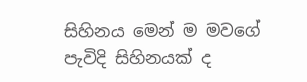සිහිනය මෙන් ම මවගේ පැවිදි සිහිනයක් ද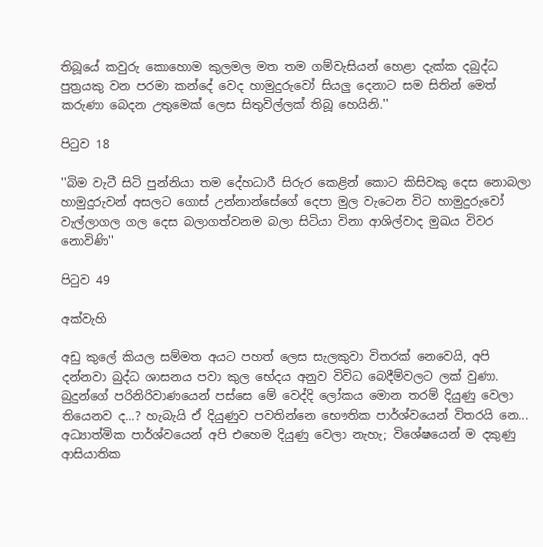තිබූයේ කවුරු කොහොම කුලමල මත තම ගම්වැසියන් හෙළා දැක්ක දබුද්ධ පුත්‍රයකු වන පරමා කන්දේ වෙද හාමුදුරුවෝ සියලු දෙනාට සම සිතින් මෙත් කරුණා බෙදන උතුමෙක් ලෙස සිතුවිල්ලක් තිබූ හෙයිනි.''

පිටුව 18

''බිම වැටී සිටි පුන්නියා තම දේහධාරී සිරුර කෙළින් කොට කිසිවකු දෙස නොබලා හාමුදුරුවන් අසලට ගොස් උන්නාන්සේගේ දෙපා මුල වැටෙන විට හාමුදුරුවෝ වැල්ලාගල ගල දෙස බලාගත්වනම බලා සිටියා විනා ආශිල්වාද මුඛය විවර නොවිණි''

පිටුව 49

අක්වැහි

අඩු කුලේ කියල සම්මත අයට පහත් ලෙස සැලකුවා විතරක් නෙවෙයි, අපි දන්නවා බුද්ධ ශාසනය පවා කුල භේදය අනුව විවිධ බෙදීම්වලට ලක් වුණා. බුදුන්ගේ පරිනිරිවාණයෙන් පස්සෙ මේ වෙද්දි ලෝකය මොන තරම් දියුණු වෙලා තියෙනව ද...? හැබැයි ඒ දියුණුව පවතින්නෙ භෞතික පාර්ශ්වයෙන් විතරයි නෙ... අධ්‍යාත්මික පාර්ශ්වයෙන් අපි එහෙම දියුණු වෙලා නැහැ; විශේෂයෙන් ම දකුණු ආසියාතික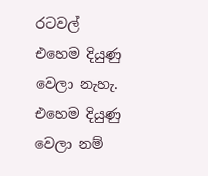රටවල් එහෙම දියුණු වෙලා නැහැ. එහෙම දියුණු වෙලා නම්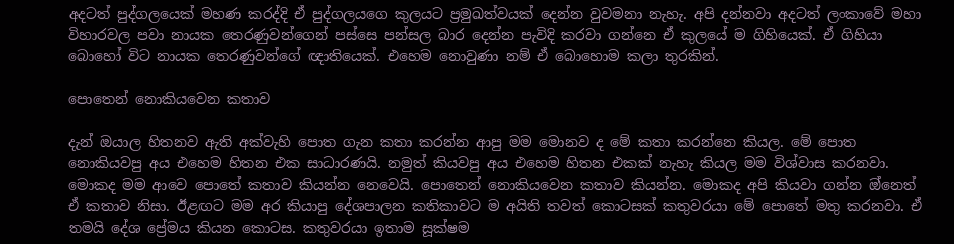අදටත් පුද්ගලයෙක් මහණ කරද්දි ඒ පුද්ගලයගෙ කුලයට ප්‍රමුඛත්වයක් දෙන්න වුවමනා නැහැ. අපි දන්නවා අදටත් ලංකාවේ මහා විහාරවල පවා නායක තෙරණුවන්ගෙන් පස්සෙ පන්සල බාර දෙන්න පැවිදි කරවා ගන්නෙ ඒ කුලයේ ම ගිහියෙක්. ඒ ගිහියා බොහෝ විට නායක තෙරණුවන්ගේ ඥාතියෙක්. එහෙම නොවුණා නම් ඒ බොහොම කලා තුරකින්.

පොතෙන් නොකියවෙන කතාව

දැන් ඔයාල හිතනව ඇති අක්වැහි පොත ගැන කතා කරන්න ආපු මම මොනව ද මේ කතා කරන්නෙ කියල. මේ පොත නොකියවපු අය එහෙම හිතන එක සාධාරණයි. නමුත් කියවපු අය එහෙම හිතන එකක් නැහැ කියල මම විශ්වාස කරනවා. මොකද මම ආවෙ පොතේ කතාව කියන්න නෙවෙයි. පොතෙන් නොකියවෙන කතාව කියන්න. මොකද අපි කියවා ගන්න ඔ්නෙත් ඒ කතාව නිසා. ඊළඟට මම අර කියාපු දේශපාලන කතිකාවට ම අයිති තවත් කොටසක් කතුවරයා මේ පොතේ මතු කරනවා. ඒ තමයි දේශ ප්‍රේමය කියන කොටස. කතුවරයා ඉතාම සූක්ෂම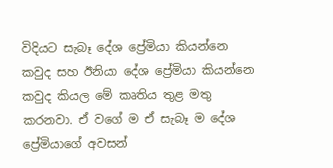විදියට සැබෑ දේශ ප්‍රේමියා කියන්නෙ කවුද සහ ඊනියා දේශ ප්‍රේමියා කියන්නෙ කවුද කියල මේ කෘතිය තුළ මතු කරනවා. ඒ වගේ ම ඒ සැබෑ ම දේශ ප්‍රේමියාගේ අවසන්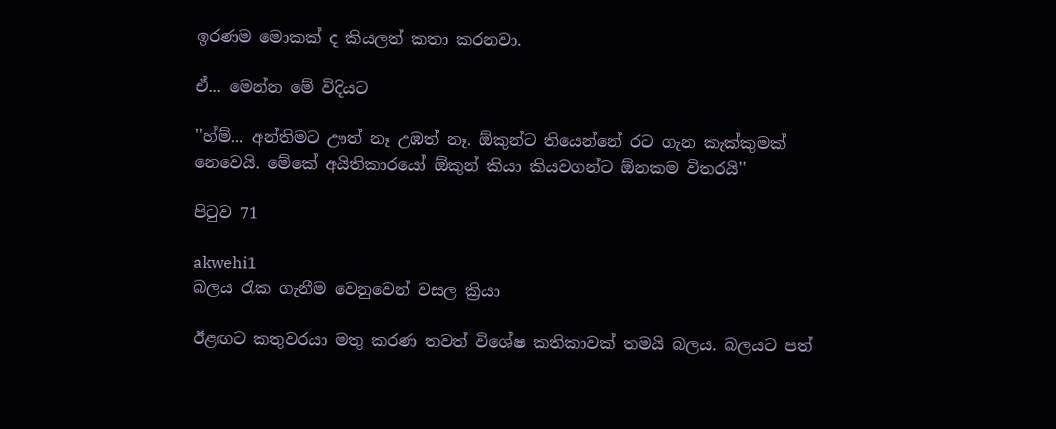ඉරණම මොකක් ද කියලත් කතා කරනවා.

ඒ... මෙන්න මේ විදියට

''හ්ම්... අන්තිමට ඌත් නෑ උඹත් නෑ. ඕකුන්ට තියෙන්නේ රට ගැන කැක්කුමක් නෙවෙයි. මේකේ අයිතිකාරයෝ ඕකුන් කියා කියවගන්ට ඕනකම විතරයි''

පිටුව 71

akwehi1
බලය රැක ගැනීම වෙනුවෙන් වසල ක්‍රියා

ඊළඟට කතුවරයා මතු කරණ තවත් විශේෂ කතිකාවක් තමයි බලය. බලයට පත්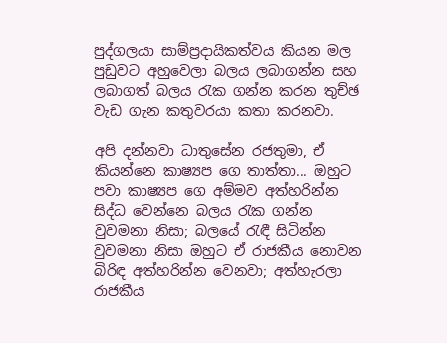පුද්ගලයා සාම්ප්‍රදායිකත්වය කියන මල පුඩුවට අහුවෙලා බලය ලබාගන්න සහ ලබාගත් බලය රැක ගන්න කරන තුච්ඡ වැඩ ගැන කතුවරයා කතා කරනවා.

අපි දන්නවා ධාතුසේන රජතුමා, ඒ කියන්නෙ කාෂ්‍යප ගෙ තාත්තා... ඔහුට පවා කාෂ්‍යප ගෙ අම්මව අත්හරින්න සිද්ධ වෙන්නෙ බලය රැක ගන්න වුවමනා නිසා; බලයේ රැඳී සිටින්න වුවමනා නිසා ඔහුට ඒ රාජකීය නොවන බිරිඳ අත්හරින්න වෙනවා; අත්හැරලා රාජකීය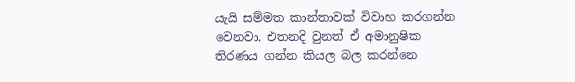යැයි සම්මත කාන්තාවක් විවාහ කරගන්න වෙනවා. එතනදි වුනත් ඒ අමානුෂික තිරණය ගන්න කියල බල කරන්නෙ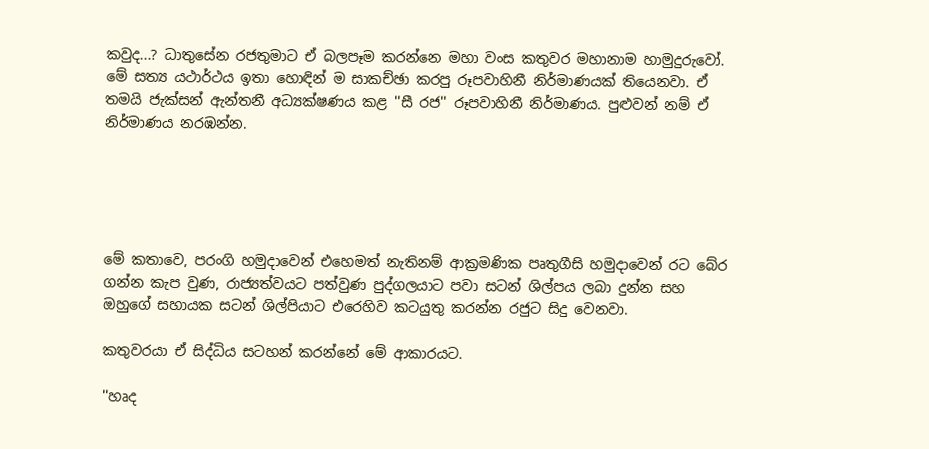කවුද...? ධාතුසේන රජතුමාට ඒ බලපෑම කරන්නෙ මහා වංස කතුවර මහානාම හාමුදුරුවෝ. මේ සත්‍ය යථාර්ථය ඉතා හොඳින් ම සාකච්ඡා කරපු රූපවාහිනී නිර්මාණයක් තියෙනවා. ඒ තමයි ජැක්සන් ඇන්තනී අධ්‍යක්ෂණය කළ ''සී රජ'' රූපවාහිනී නිර්මාණය. පුළුවන් නම් ඒ නිර්මාණය නරඹන්න.





මේ කතාවෙ, පරංගි හමුදාවෙන් එහෙමත් නැතිනම් ආක්‍රමණික පෘතුගීසි හමුදාවෙන් රට බේර ගන්න කැප වුණ, රාජ්‍යත්වයට පත්වුණ පුද්ගලයාට පවා සටන් ශිල්පය ලබා දුන්න සහ ඔහුගේ සහායක සටන් ශිල්පියාට එරෙහිව කටයුතු කරන්න රජුට සිදු වෙනවා.

කතුවරයා ඒ සිද්ධිය සටහන් කරන්නේ මේ ආකාරයට.

''හෘද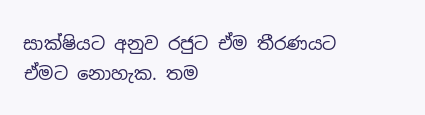සාක්ෂියට අනුව රජුට ඒම තීරණයට ඒමට නොහැක. තම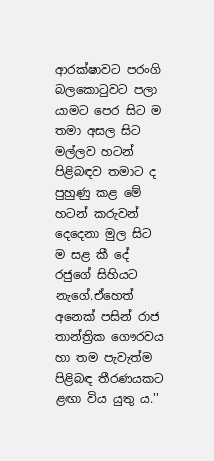ආරක්ෂාවට පරංගි බලකොටුවට පලා යාමට පෙර සිට ම තමා අසල සිට මල්ලව හටන් පිළිබඳව තමාට ද පුහුණු කළ මේ හටන් කරුවන් දෙදෙනා මුල සිට ම සළ කී දේ රජුගේ සිහියට නැගේ.ඒහෙත් අනෙක් පසින් රාජ තාන්ත්‍රික ගෞරවය හා තම පැවැත්ම පිළිබඳ තීරණයකට ළඟා විය යුතු ය.''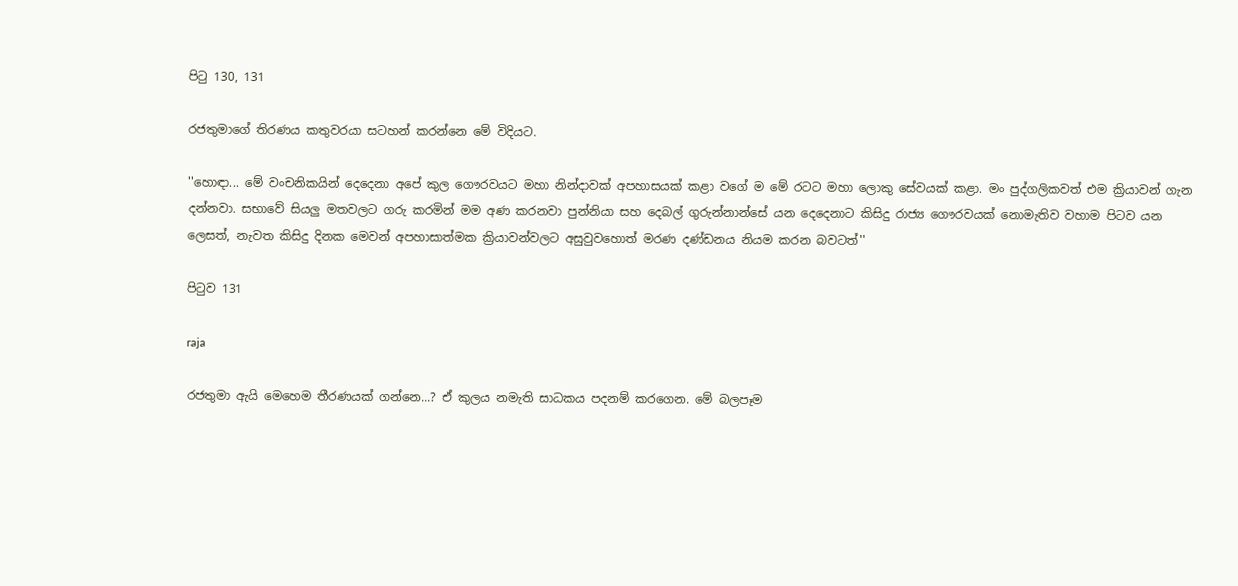පිටු 130, 131

රජතුමාගේ තිරණය කතුවරයා සටහන් කරන්නෙ මේ විදියට.

''හොඳා... මේ වංචනිකයින් දෙදෙනා අපේ කුල ගෞරවයට මහා නින්දාවක් අපහාසයක් කළා වගේ ම මේ රටට මහා ලොකු සේවයක් කළා. මං පුද්ගලිකවත් එම ක්‍රියාවන් ගැන දන්නවා. සභාවේ සියලු මතවලට ගරු කරමින් මම අණ කරනවා පුන්නියා සහ දෙබල් ගුරුන්නාන්සේ යන දෙදෙනාට කිසිදු රාජ්‍ය ගෞරවයක් නොමැතිව වහාම පිටව යන ලෙසත්, නැවත කිසිදු දිනක මෙවන් අපහාසාත්මක ක්‍රියාවන්වලට අසුවුවහොත් මරණ දණ්ඩනය නියම කරන බවටත්''

පිටුව 131

raja

රජතුමා ඇයි මෙහෙම තීරණයක් ගන්නෙ...? ඒ කුලය නමැති සාධකය පදනම් කරගෙන. මේ බලපෑම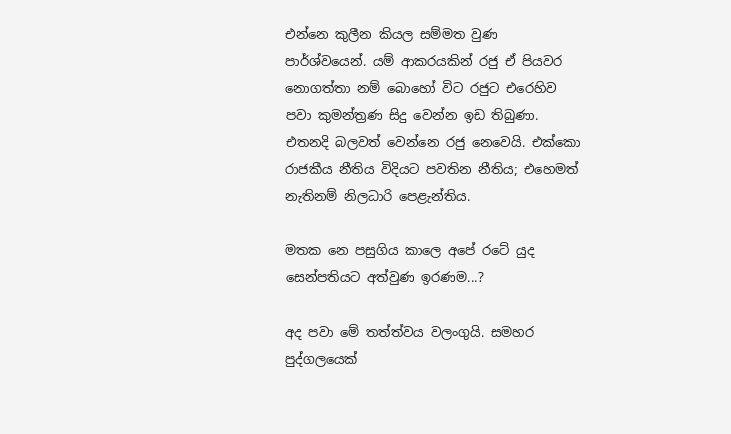එන්නෙ කුලීන කියල සම්මත වුණ පාර්ශ්වයෙන්. යම් ආකරයකින් රජු ඒ පියවර නොගත්තා නම් බොහෝ විට රජුට එරෙහිව පවා කුමන්ත්‍රණ සිදු වෙන්න ඉඩ තිබුණා. එතනදි බලවත් වෙන්නෙ රජු නෙවෙයි. එක්කො රාජකීය නීතිය විදියට පවතින නීතිය; එහෙමත් නැතිනම් නිලධාරි පෙළැන්තිය.

මතක නෙ පසුගිය කාලෙ අපේ රටේ යුද සෙන්පතියට අත්වුණ ඉරණම...?

අද පවා මේ තත්ත්වය වලංගුයි. සමහර පුද්ගලයෙක්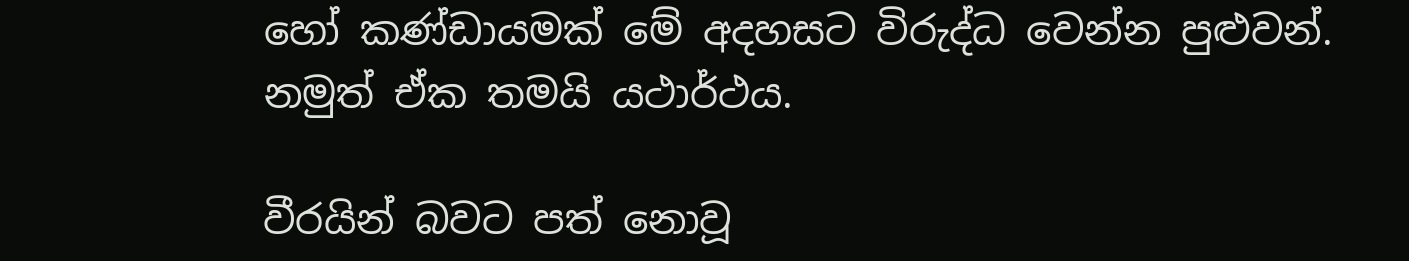හෝ කණ්ඩායමක් මේ අදහසට විරුද්ධ වෙන්න පුළුවන්. නමුත් ඒක තමයි යථාර්ථය.

වීරයින් බවට පත් නොවූ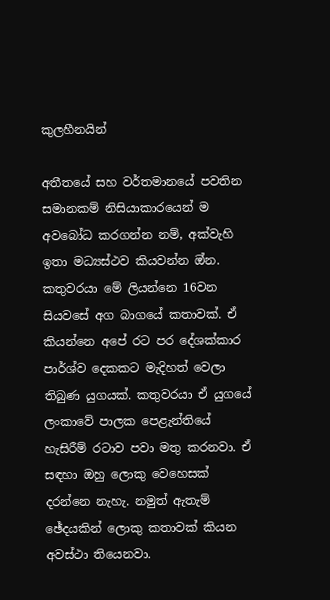කුලහීනයින්

අතීතයේ සහ වර්තමානයේ පවතින සමානකම් නිසියාකාරයෙන් ම අවබෝධ කරගන්න නම්, අක්වැහි ඉතා මධ්‍යස්ථව කියවන්න ඔ්න. කතුවරයා මේ ලියන්නෙ 16වන සියවසේ අග බාගයේ කතාවක්. ඒ කියන්නෙ අපේ රට පර දේශක්කාර පාර්ශ්ව දෙකකට මැදිහත් වෙලා තිබුණ යුගයක්. කතුවරයා ඒ යුගයේ ලංකාවේ පාලක පෙළැන්තියේ හැසිරීම් රටාව පවා මතු කරනවා. ඒ සඳහා ඔහු ලොකු වෙහෙසක් දරන්නෙ නැහැ. නමුත් ඇතැම් ඡේදයකින් ලොකු කතාවක් කියන අවස්ථා තියෙනවා.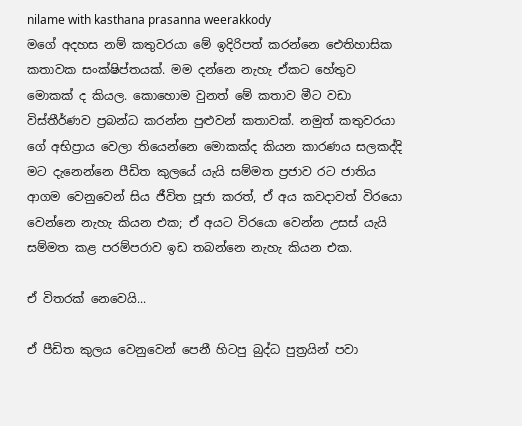nilame with kasthana prasanna weerakkody
මගේ අදහස නම් කතුවරයා මේ ඉදිරිපත් කරන්නෙ ‌ඓතිහාසික කතාවක සංක්ෂිප්තයක්. මම දන්නෙ නැහැ ඒකට හේතුව මොකක් ද කියල. කොහොම වුනත් මේ කතාව මීට වඩා විස්තීර්ණව ප්‍රබන්ධ කරන්න පුළුවන් කතාවක්. නමුත් කතුවරයා ගේ අභිප්‍රාය වෙලා තියෙන්නෙ මොකක්ද කියන කාරණය සලකද්දි මට දැනෙන්නෙ පීඩිත කුලයේ යැයි සම්මත ප්‍රජාව රට ජාතිය ආගම වෙනුවෙන් සිය ජීවිත පූජා කරත්, ඒ අය කවදාවත් විරයො වෙන්නෙ නැහැ කියන එක; ඒ අයට විරයො වෙන්න උසස් යැයි සම්මත කළ පරම්පරාව ඉඩ තබන්නෙ නැහැ කියන එක.

ඒ විතරක් නෙවෙයි...

ඒ පීඩිත කුලය වෙනුවෙන් පෙනී හිටපු බුද්ධ පුත්‍රයින් පවා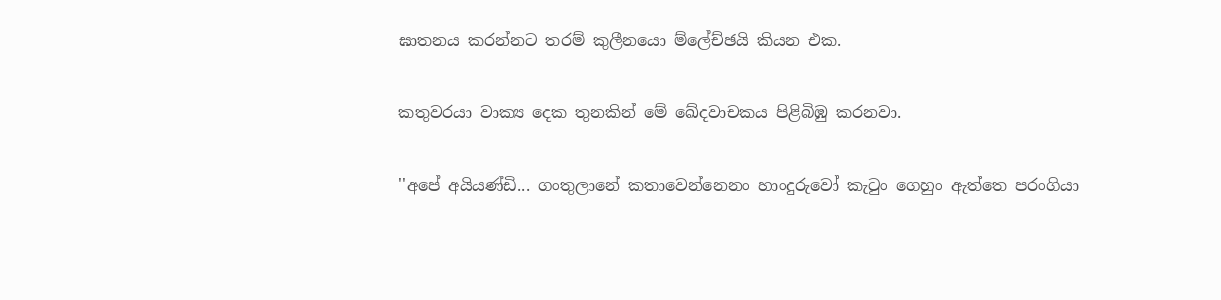ඝාතනය කරන්නට තරම් කුලීනයො ම්ලේච්ඡයි කියන එක.

කතුවරයා වාක්‍ය දෙක තුනකින් මේ ඛේදවාචකය පිළිබිඹු කරනවා.

''අපේ අයියණ්ඩි... ගංතුලානේ කතාවෙන්නෙනං හාංදුරුවෝ කැටුං ගෙහුං ඇත්තෙ පරංගියා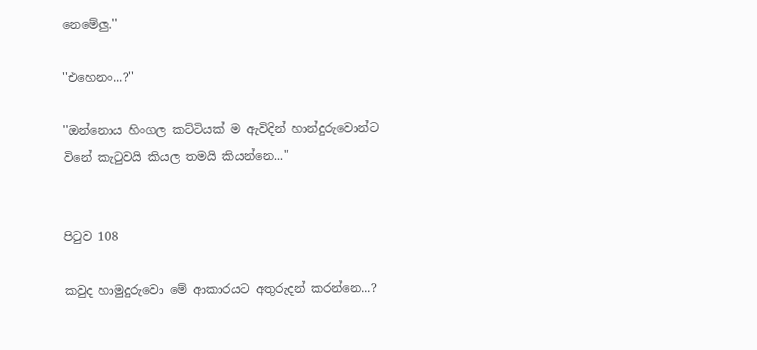නෙමේලු.''

''එහෙනං...?''

''ඔන්නොය හිංගල කට්ටියක් ම ඇවිදින් හාන්දුරුවොන්ට විනේ කැටුවයි කියල තමයි කියන්නෙ..."


පිටුව 108

කවුද හාමුදුරුවො මේ ආකාරයට අතුරුදන් කරන්නෙ...?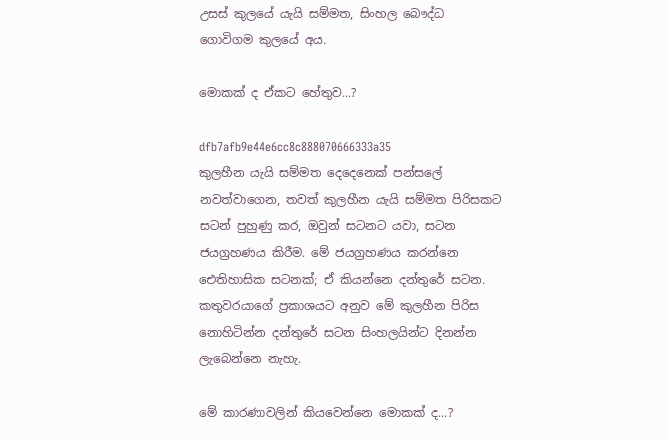උසස් කුලයේ යැයි සම්මත, සිංහල බෞද්ධ ගොවිගම කුලයේ අය.

මොකක් ද ඒකට හේතුව...?

dfb7afb9e44e6cc8c888070666333a35
කුලහීන යැයි සම්මත දෙදෙනෙක් පන්සලේ නවත්වාගෙන, තවත් කුලහීන යැයි සම්මත පිරිසකට සටන් පුහුණු කර, ඔවුන් සටනට යවා, සටන ජයග්‍රහණය කිරීම. මේ ජයග්‍රහණය කරන්නෙ ඓතිහාසික සටනක්; ඒ කියන්නෙ දන්තුරේ සටන. කතුවරයාගේ ප්‍රකාශයට අනුව මේ කුලහීන පිරිස නොහිටින්න දන්තුරේ සටන සිංහලයින්ට දිනන්න ලැබෙන්නෙ නැහැ.

මේ කාරණාවලින් කියවෙන්නෙ මොකක් ද...?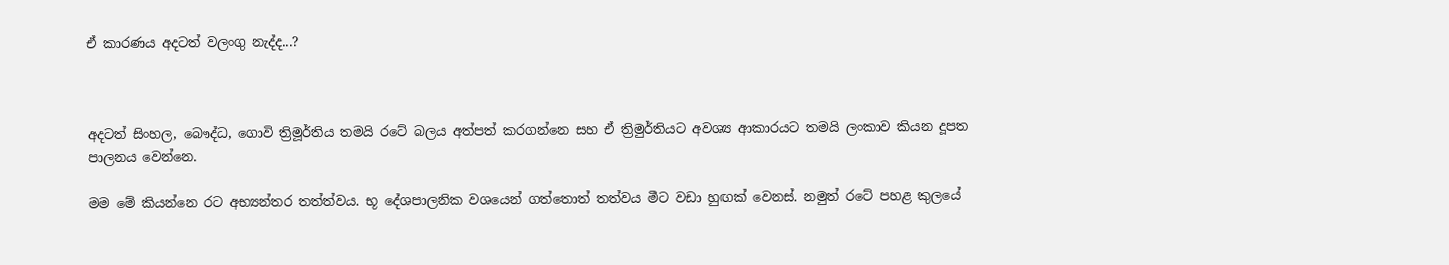ඒ කාරණය අදටත් වලංගු නැද්ද...?



අදටත් සිංහල, බෞද්ධ, ගොවි ත්‍රිමූර්තිය තමයි රටේ බලය අත්පත් කරගන්නෙ සහ ඒ ත්‍රිමුර්තියට අවශ්‍ය ආකාරයට තමයි ලංකාව කියන දූපත පාලනය වෙන්නෙ.

මම මේ කියන්නෙ රට අභ්‍යන්තර තත්ත්වය. භූ දේශපාලනික වශයෙන් ගත්තොත් තත්වය මීට වඩා හුඟක් වෙනස්. නමුත් රටේ පහළ කුලයේ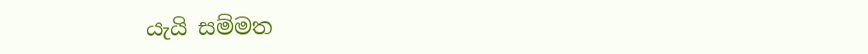යැයි සම්මත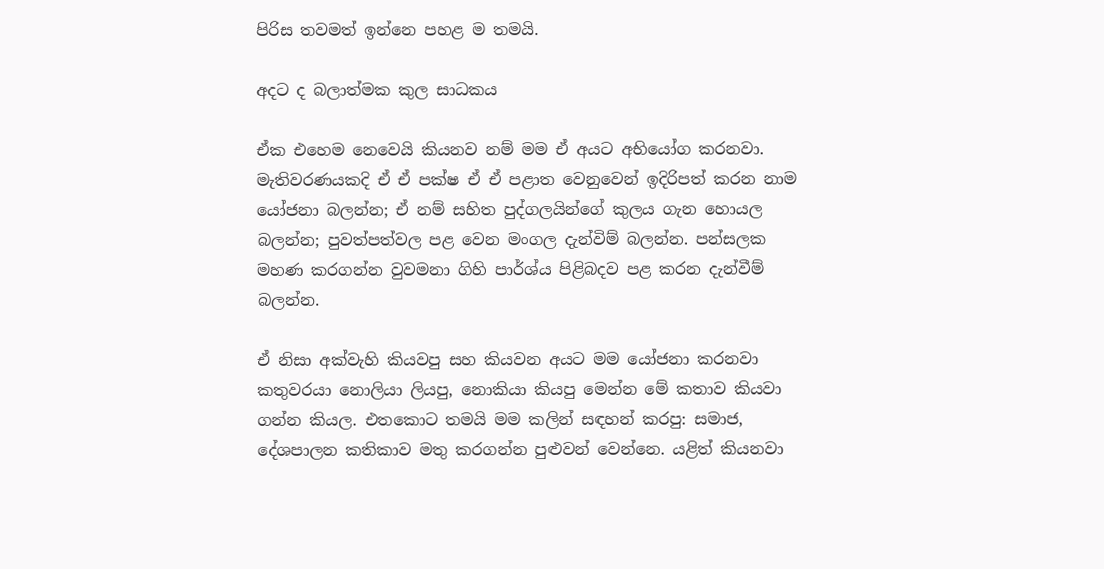පිරිස තවමත් ඉන්නෙ පහළ ම තමයි.

අදට ද බලාත්මක කුල සාධකය

ඒක එහෙම නෙවෙයි කියනව නම් මම ඒ අයට අභියෝග කරනවා. මැතිවරණයකදි ඒ ඒ පක්ෂ ඒ ඒ පළාත වෙනුවෙන් ඉදිරිපත් කරන නාම යෝජනා බලන්න; ඒ නම් සහිත පුද්ගලයින්ගේ කුලය ගැන හොයල බලන්න; පුවත්පත්වල පළ වෙන මංගල දැන්විම් බලන්න. පන්සලක මහණ කරගන්න වුවමනා ගිහි පාර්ශ්ය පිළිබදව පළ කරන දැන්වීම් බලන්න.

ඒ නිසා අක්වැහි කියවපු සහ කියවන අයට මම යෝජනා කරනවා කතුවරයා නොලියා ලියපු, නොකියා කියපු මෙන්න මේ කතාව කියවා ගන්න කියල. එතකොට තමයි මම කලින් සඳහන් කරපු: සමාජ, දේශපාලන කතිකාව මතු කරගන්න පුළුවන් වෙන්නෙ. යළිත් කියනවා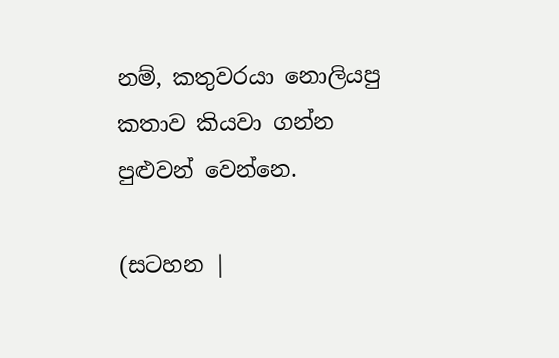නම්, කතුවරයා නොලියපු කතාව කියවා ගන්න පුළුවන් වෙන්නෙ.

(සටහන |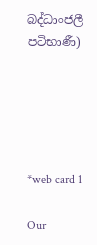බද්ධාංජලී පටිභාණී)





*web card 1

Our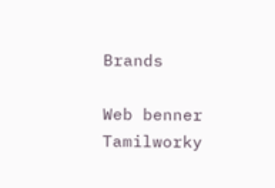Brands

Web benner Tamilworky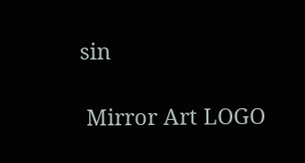sin

 Mirror Art LOGO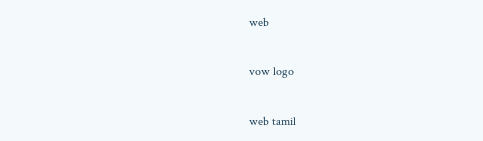web

vow logo

web tamil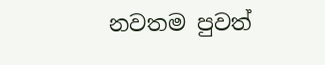නවතම පුවත්